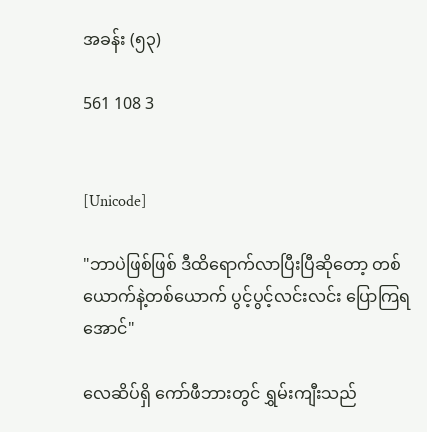အခန်း (၅၃)

561 108 3


[Unicode]

"ဘာပဲဖြစ်ဖြစ် ဒီထိရောက်လာပြီးပြီဆိုတော့ တစ်ယောက်နဲ့တစ်ယောက် ပွင့်ပွင့်လင်းလင်း ပြောကြရအောင်"

လေဆိပ်ရှိ ကော်ဖီဘားတွင် ရွှမ်းကျီးသည်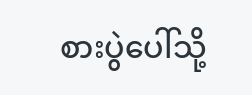စားပွဲပေါ်သို့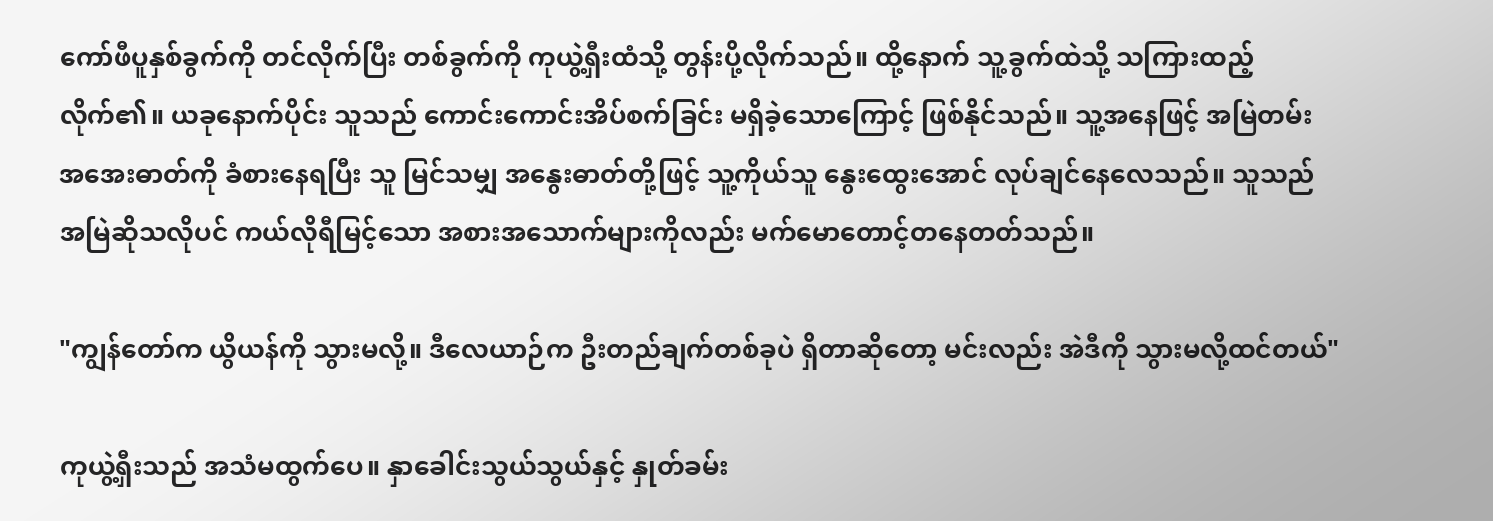ကော်ဖီပူနှစ်ခွက်ကို တင်လိုက်ပြီး တစ်ခွက်ကို ကုယွဲ့ရှီးထံသို့ တွန်းပို့လိုက်သည်။ ထို့နောက် သူ့ခွက်ထဲသို့ သကြားထည့်လိုက်၏။ ယခုနောက်ပိုင်း သူသည် ကောင်းကောင်းအိပ်စက်ခြင်း မရှိခဲ့သောကြောင့် ဖြစ်နိုင်သည်။ သူ့အနေဖြင့် အမြဲတမ်း အအေးဓာတ်ကို ခံစားနေရပြီး သူ မြင်သမျှ အနွေးဓာတ်တို့ဖြင့် သူ့ကိုယ်သူ နွေးထွေးအောင် လုပ်ချင်နေလေသည်။ သူသည် အမြဲဆိုသလိုပင် ကယ်လိုရီမြင့်သော အစားအသောက်များကိုလည်း မက်မောတောင့်တနေတတ်သည်။

"ကျွန်တော်က ယွိယန်ကို သွားမလို့။ ဒီလေယာဉ်က ဦးတည်ချက်တစ်ခုပဲ ရှိတာဆိုတော့ မင်းလည်း အဲဒီကို သွားမလို့ထင်တယ်"

ကုယွဲ့ရှီးသည် အသံမထွက်ပေ။ နှာခေါင်းသွယ်သွယ်နှင့် နှုတ်ခမ်း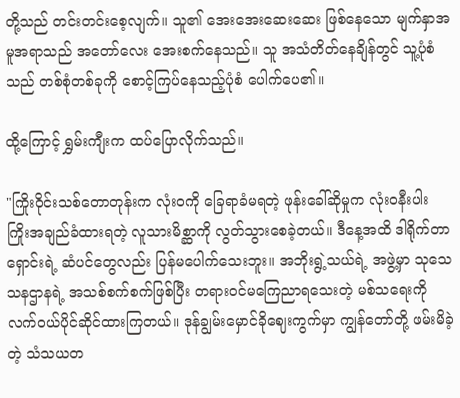တို့သည် တင်းတင်းစေ့လျက်။ သူ၏ အေးအေးဆေးဆေး ဖြစ်နေသော မျက်နှာအမူအရာသည် အတော်လေး အေးစက်နေသည်။ သူ အသံတိတ်နေချိန်တွင် သူ့ပုံစံသည် တစ်စုံတစ်ခုကို စောင့်ကြပ်နေသည့်ပုံစံ ပေါက်ပေ၏။

ထို့ကြောင့် ရွှမ်းကျီးက ထပ်ပြောလိုက်သည်။

"ကြိုးဝိုင်းသစ်တောတုန်းက လုံးဝကို ခြေရာခံမရတဲ့ ဖုန်းခေါ်ဆိုမှုက လုံးဝနီးပါး ကြိုးအချည်ခံထားရတဲ့ လူသားမိစ္ဆာကို လွတ်သွားစေခဲ့တယ်။ ဒီနေ့အထိ ဒါရိုက်တာရှောင်းရဲ့ ဆံပင်တွေလည်း ပြန်မပေါက်သေးဘူး။ အဘိုးရွဲ့သယ်ရဲ့ အဖွဲ့မှာ သုသေသနဌာနရဲ့ အသစ်စက်စက်ဖြစ်ပြီး တရားဝင်မကြေညာရသေးတဲ့ မစ်သရေးကို လက်ဝယ်ပိုင်ဆိုင်ထားကြတယ်။ ဒုန်ချွမ်းမှောင်ခိုဈေးကွက်မှာ ကျွန်တော်တို့ ဖမ်းမိခဲ့တဲ့ သံသယတ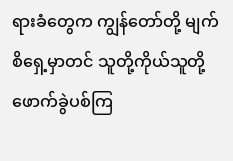ရားခံတွေက ကျွန်တော်တို့ မျက်စိရှေ့မှာတင် သူတို့ကိုယ်သူတို့ ဖောက်ခွဲပစ်ကြ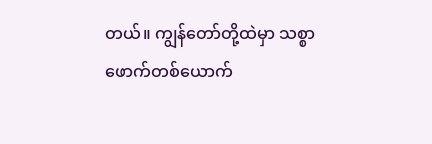တယ်။ ကျွန်တော်တို့ထဲမှာ သစ္စာဖောက်တစ်ယောက်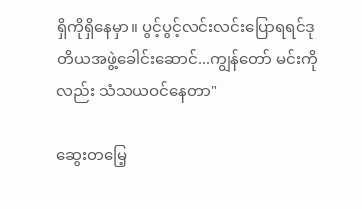ရှိကိုရှိနေမှာ။ ပွင့်ပွင့်လင်းလင်းပြောရရင်ဒုတိယအဖွဲ့ခေါင်းဆောင်...ကျွန်တော် မင်းကိုလည်း သံသယဝင်နေတာ"

ဆွေးတမြေ့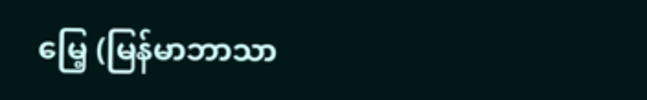မြေ့ (မြန်မာဘာသာ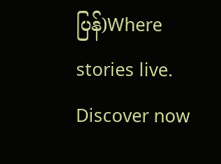ပြန်)Where stories live. Discover now